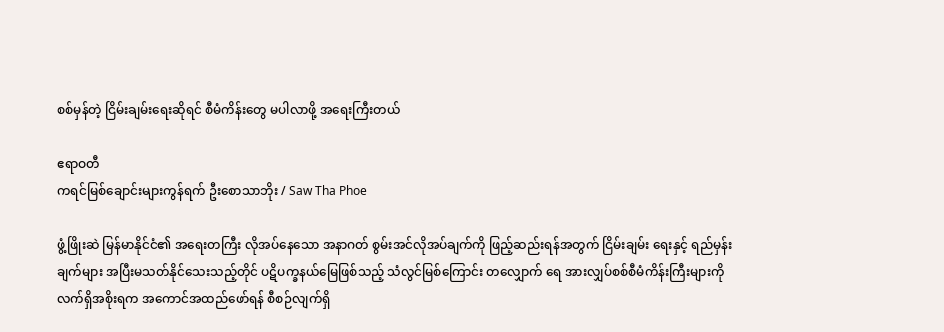စစ်မှန်တဲ့ ငြိမ်းချမ်းရေးဆိုရင် စီမံကိန်းတွေ မပါလာဖို့ အရေးကြီးတယ်

ဧရာဝတီ
ကရင်မြစ်ချောင်းများကွန်ရက် ဦးစောသာဘိုး / Saw Tha Phoe

ဖွံ့ဖြိုးဆဲ မြန်မာနိုင်ငံ၏ အရေးတကြီး လိုအပ်နေသော အနာဂတ် စွမ်းအင်လိုအပ်ချက်ကို ဖြည့်ဆည်းရန်အတွက် ငြိမ်းချမ်း ရေးနှင့် ရည်မှန်းချက်များ အပြီးမသတ်နိုင်သေးသည့်တိုင် ပဋိပက္ခနယ်မြေဖြစ်သည့် သံလွင်မြစ်ကြောင်း တလျှောက် ရေ အားလျှပ်စစ်စီမံကိန်းကြီးများကို လက်ရှိအစိုးရက အကောင်အထည်ဖော်ရန် စီစဉ်လျက်ရှိ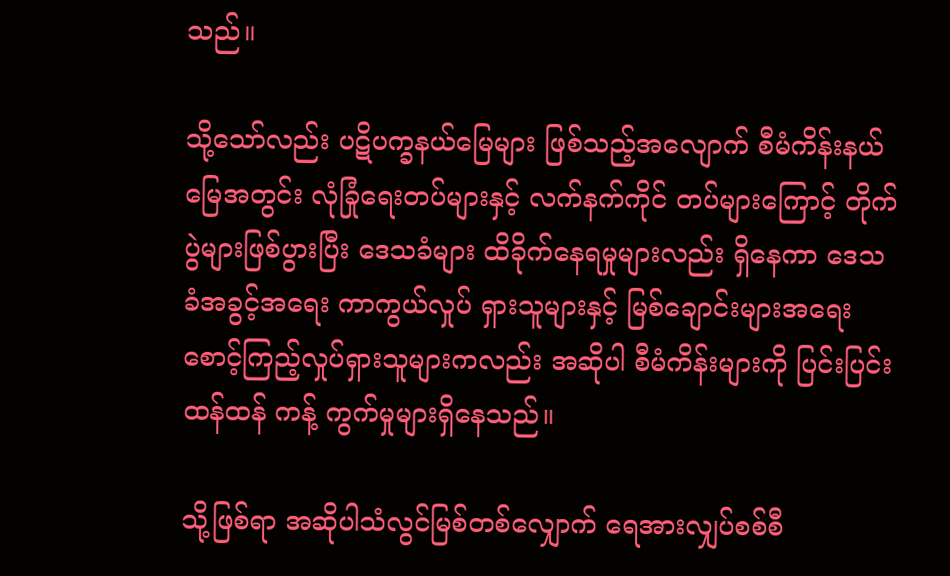သည်။

သို့သော်လည်း ပဋိပက္ခနယ်မြေများ ဖြစ်သည့်အလျောက် စီမံကိန်းနယ်မြေအတွင်း လုံခြုံရေးတပ်များနှင့် လက်နက်ကိုင် တပ်များကြောင့် တိုက်ပွဲများဖြစ်ပွားပြီး ဒေသခံများ ထိခိုက်နေရမှုများလည်း ရှိနေကာ ဒေသခံအခွင့်အရေး ကာကွယ်လှုပ် ရှားသူများနှင့် မြစ်ချောင်းများအရေး စောင့်ကြည့်လှုပ်ရှားသူများကလည်း အဆိုပါ စီမံကိန်းများကို ပြင်းပြင်းထန်ထန် ကန့် ကွက်မှုများရှိနေသည်။

သို့ဖြစ်ရာ အဆိုပါသံလွင်မြစ်တစ်လျှောက် ရေအားလျှပ်စစ်စီ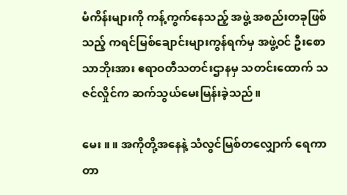မံကိန်းများကို ကန့်ကွက်နေသည့် အဖွဲ့ အစည်းတခုဖြစ်သည့် ကရင်မြစ်ချောင်းများကွန်ရက်မှ အဖွဲ့ဝင် ဦးစောသာဘိုးအား ဧရာဝတီသတင်းဌာနမှ သတင်းထောက် သဇင်လှိုင်က ဆက်သွယ်မေးမြန်းခဲ့သည်။

မေး ။ ။ အကိုတို့အနေနဲ့ သံလွင်မြစ်တလျှောက် ရေကာတာ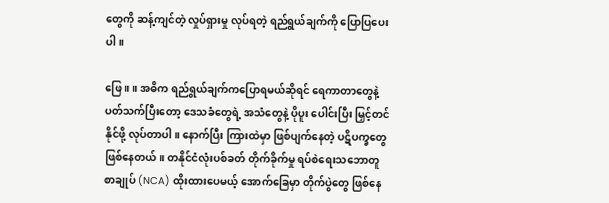တွေကို ဆန့်ကျင်တဲ့ လှုပ်ရှားမှု လုပ်ရတဲ့ ရည်ရွယ်ချက်ကို ပြောပြပေးပါ။

ဖြေ ။ ။ အဓိက ရည်ရွယ်ချက်ကပြောရမယ်ဆိုရင် ရေကာတာတွေနဲ့ ပတ်သက်ပြီးတော့ ဒေသခံတွေရဲ့ အသံတွေနဲ့ ပိုပူး ပေါင်းပြီး မြှင့်တင်နိုင်ဖို့ လုပ်တာပါ။ နောက်ပြီး ကြားထဲမှာ ဖြစ်ပျက်နေတဲ့ ပဋိပက္ခတွေ ဖြစ်နေတယ်။ တနိုင်ငံလုံးပစ်ခတ် တိုက်ခိုက်မှု ရပ်စဲရေးသဘောတူစာချုပ် (NCA) ထိုးထားပေမယ့် အောက်ခြေမှာ တိုက်ပွဲတွေ ဖြစ်နေ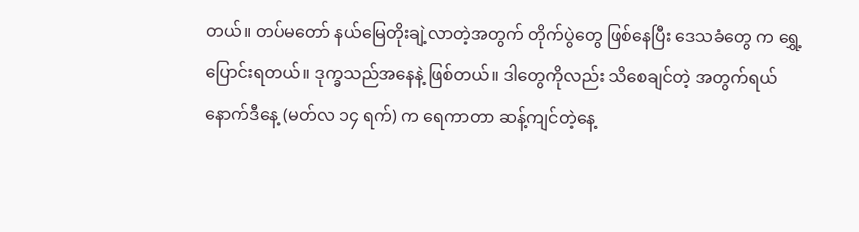တယ်။ တပ်မတော် နယ်မြေတိုးချဲ့လာတဲ့အတွက် တိုက်ပွဲတွေ ဖြစ်နေပြီး ဒေသခံတွေ က ရွှေ့ပြောင်းရတယ်။ ဒုက္ခသည်အနေနဲ့ ဖြစ်တယ်။ ဒါတွေကိုလည်း သိစေချင်တဲ့ အတွက်ရယ် နောက်ဒီနေ့ (မတ်လ ၁၄ ရက်) က ရေကာတာ ဆန့်ကျင်တဲ့နေ့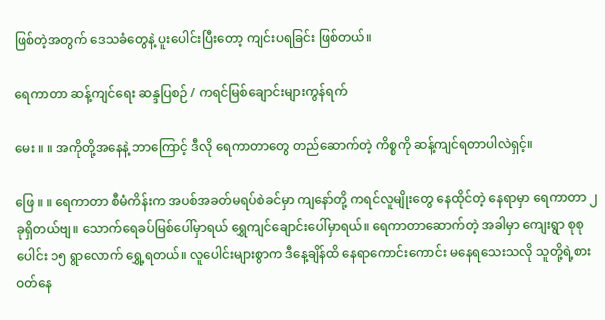ဖြစ်တဲ့အတွက် ဒေသခံတွေနဲ့ ပူးပေါင်းပြီးတော့ ကျင်းပရခြင်း ဖြစ်တယ်။

ရေကာတာ ဆန့်ကျင်ရေး ဆန္ဒပြစဉ် / ကရင်မြစ်ချောင်းများကွန်ရက်

မေး ။ ။ အကိုတို့အနေနဲ့ ဘာကြောင့် ဒီလို ရေကာတာတွေ တည်ဆောက်တဲ့ ကိစ္စကို ဆန့်ကျင်ရတာပါလဲရှင့်။

ဖြေ ။ ။ ရေကာတာ စီမံကိန်းက အပစ်အခတ်မရပ်စဲခင်မှာ ကျနော်တို့ ကရင်လူမျိုးတွေ နေထိုင်တဲ့ နေရာမှာ ရေကာတာ ၂ ခုရှိတယ်ဗျ။ သောက်ရေခပ်မြစ်ပေါ်မှာရယ် ရွှေကျင်ချောင်းပေါ်မှာရယ်။ ရေကာတာဆောက်တဲ့ အခါမှာ ကျေးရွာ စုစုပေါင်း ၁၅ ရွာလောက် ရွှေ့ရတယ်။ လူပေါင်းများစွာက ဒီနေ့ချိန်ထိ နေရာကောင်းကောင်း မနေရသေးသလို သူတို့ရဲ့စားဝတ်နေ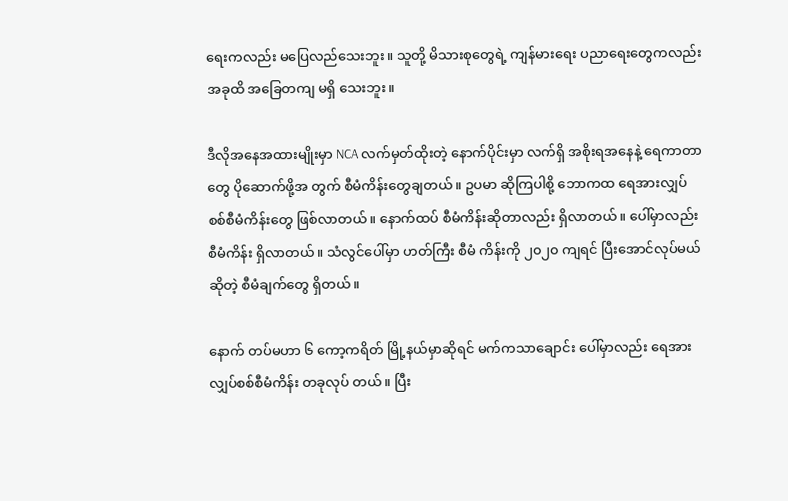ရေးကလည်း မပြေလည်သေးဘူး။ သူတို့ မိသားစုတွေရဲ့ ကျန်မားရေး ပညာရေးတွေကလည်း အခုထိ အခြေတကျ မရှိ သေးဘူး။

ဒီလိုအနေအထားမျိုးမှာ NCA လက်မှတ်ထိုးတဲ့ နောက်ပိုင်းမှာ လက်ရှိ အစိုးရအနေနဲ့ ရေကာတာတွေ ပိုဆောက်ဖို့အ တွက် စီမံကိန်းတွေချတယ်။ ဥပမာ ဆိုကြပါစို့ ဘောကထ ရေအားလျှပ်စစ်စီမံကိန်းတွေ ဖြစ်လာတယ်။ နောက်ထပ် စီမံကိန်းဆိုတာလည်း ရှိလာတယ်။ ပေါ်မှာလည်း စီမံကိန်း ရှိလာတယ်။ သံလွင်ပေါ်မှာ ဟတ်ကြီး စီမံ ကိန်းကို ၂၀၂၀ ကျရင် ပြီးအောင်လုပ်မယ်ဆိုတဲ့ စီမံချက်တွေ ရှိတယ်။

နောက် တပ်မဟာ ၆ ကော့ကရိတ် မြို့နယ်မှာဆိုရင် မက်ကသာချောင်း ပေါ်မှာလည်း ရေအားလျှပ်စစ်စီမံကိန်း တခုလုပ် တယ်။ ပြီး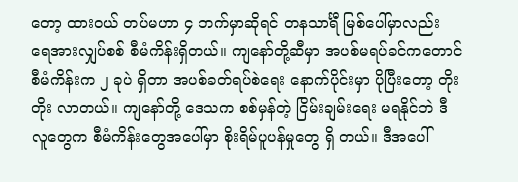တော့ ထားဝယ် တပ်မဟာ ၄ ဘက်မှာဆိုရင် တနသာင်္ရီ မြစ်ပေါ်မှာလည်း ရေအားလျှပ်စစ် စီမံကိန်းရှိတယ်။ ကျနော်တို့ဆီမှာ အပစ်မရပ်ခင်ကတောင် စီမံကိန်းက ၂ ခုပဲ ရှိတာ အပစ်ခတ်ရပ်စဲရေး နောက်ပိုင်းမှာ ပိုပြီးတော့ တိုးတိုး လာတယ်။ ကျနော်တို့ ဒေသက စစ်မှန်တဲ့ ငြိမ်းချမ်းရေး မရနိုင်ဘဲ ဒီလူတွေက စီမံကိန်းတွေအပေါ်မှာ စိုးရိမ်ပူပန်မှုတွေ ရှိ တယ်။ ဒီအပေါ်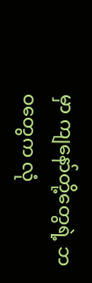မှာ ကျနော်တို့တွေရဲ့ ဘဝတွေက လုံ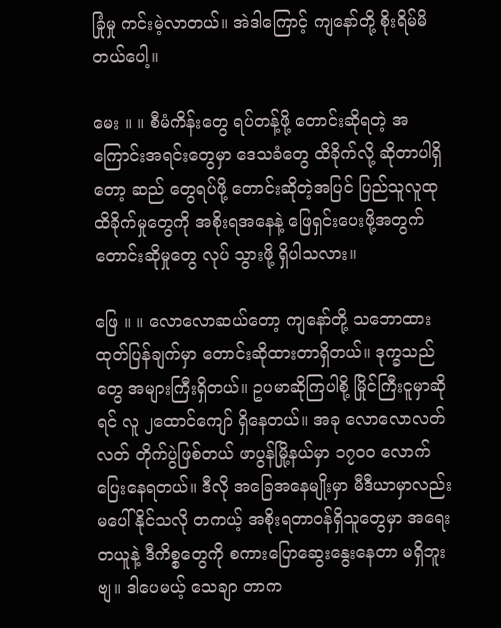ခြုံမှု ကင်းမဲ့လာတယ်။ အဲဒါကြောင့် ကျနော်တို့ စိုးရိမ်မိတယ်ပေါ့။

မေး ။ ။ စီမံကိန်းတွေ ရပ်တန့်ဖို့ တောင်းဆိုရတဲ့ အကြောင်းအရင်းတွေမှာ ဒေသခံတွေ ထိခိုက်လို့ ဆိုတာပါရှိတော့ ဆည် တွေရပ်ဖို့ တောင်းဆိုတဲ့အပြင် ပြည်သူလူထု ထိခိုက်မှုတွေကို အစိုးရအနေနဲ့ ဖြေရှင်းပေးဖို့အတွက် တောင်းဆိုမှုတွေ လုပ် သွားဖို့ ရှိပါသလား။

ဖြေ ။ ။ လောလောဆယ်တော့ ကျနော်တို့ သဘောထား ထုတ်ပြန်ချက်မှာ တောင်းဆိုထားတာရှိတယ်။ ဒုက္ခသည်တွေ အများကြီးရှိတယ်။ ဥပမာဆိုကြပါစို့ မြိုင်ကြီးငူမှာဆိုရင် လူ ၂ထောင်ကျော် ရှိနေတယ်။ အခု လောလောလတ်လတ် တိုက်ပွဲဖြစ်တယ် ဖာပွန်မြို့နယ်မှာ ၁၇၀၀ လောက်ပြေးနေရတယ်။ ဒီလို အခြေအနေမျိုးမှာ မီဒီယာမှာလည်း မပေါ်နိုင်သလို တကယ့် အစိုးရတာဝန်ရှိသူတွေမှာ အရေးတယူနဲ့ ဒီကိစ္စတွေကို စကားပြောဆွေးနွေးနေတာ မရှိဘူးဗျ။ ဒါပေမယ့် သေချာ တာက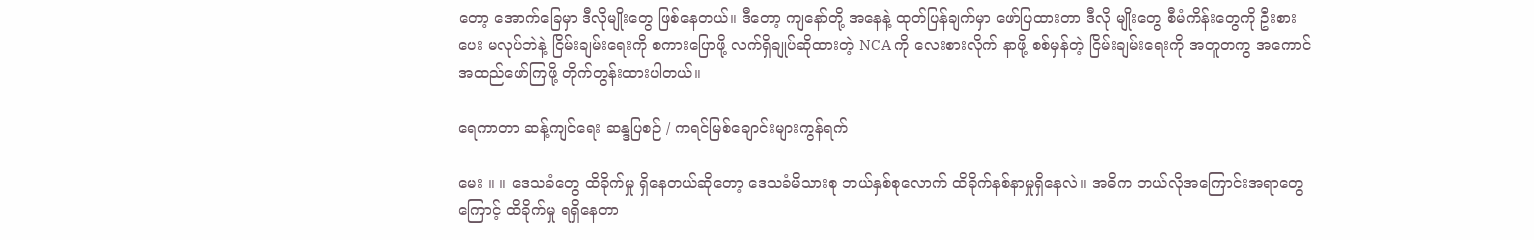တော့ အောက်ခြေမှာ ဒီလိုမျိုးတွေ ဖြစ်နေတယ်။ ဒီတော့ ကျနော်တို့ အနေနဲ့ ထုတ်ပြန်ချက်မှာ ဖော်ပြထားတာ ဒီလို မျိုးတွေ စီမံကိန်းတွေကို ဦးစားပေး မလုပ်ဘဲနဲ့ ငြိမ်းချမ်းရေးကို စကားပြောဖို့ လက်ရှိချုပ်ဆိုထားတဲ့ NCA ကို လေးစားလိုက် နာဖို့ စစ်မှန်တဲ့ ငြိမ်းချမ်းရေးကို အတူတကွ အကောင်အထည်ဖော်ကြဖို့ တိုက်တွန်းထားပါတယ်။

ရေကာတာ ဆန့်ကျင်ရေး ဆန္ဒပြစဉ် / ကရင်မြစ်ချောင်းများကွန်ရက်

မေး ။ ။ ဒေသခံတွေ ထိခိုက်မှု ရှိနေတယ်ဆိုတော့ ဒေသခံမိသားစု ဘယ်နှစ်စုလောက် ထိခိုက်နစ်နာမှုရှိနေလဲ။ အဓိက ဘယ်လိုအကြောင်းအရာတွေကြောင့် ထိခိုက်မှု ရရှိနေတာ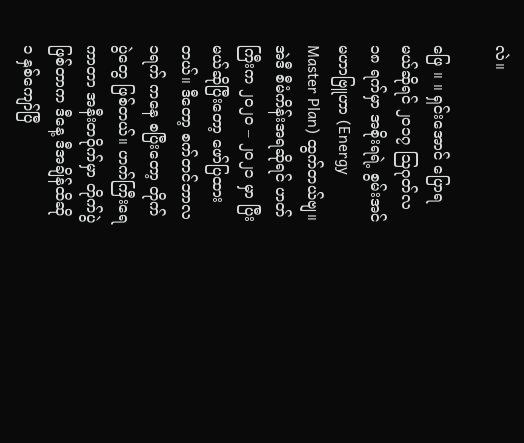လဲ။

ဖြေ ။ ။ ရှင်းအောင် ပြောရမယ်ဆိုရင် ၂၀၁၇ သြဂုတ်လ ၁၈ ရက်မှာ အစိုးရရဲ့ စွမ်းအင်မဟာဗြူဟာ (Energy Master Plan) ထွက်တယ်ဗျ။ အဲဒီ စီမံကိန်းအရဆိုရင် ဟတ်ကြီးက ၂၀၂၀ – ၂၀၂၁ မှာ ပြီးမယ်ဆိုပြီးတော့ ဖော်ပြထားတယ်။ ဒီတော့ စက်တင်ဘာလ ၁ရက် ကနေ စပြီးတော့ တိုက်ပွဲတွေ ဖြစ်တယ်။ ဟက်ကြီးရေကာတာ အနီးတဝိုက်မှာ တိုက်ပွဲဖြစ်တာက ဒီနေ့ ဒီအချိန်ထိဆို ၁ နှစ်ကျော်ပြီ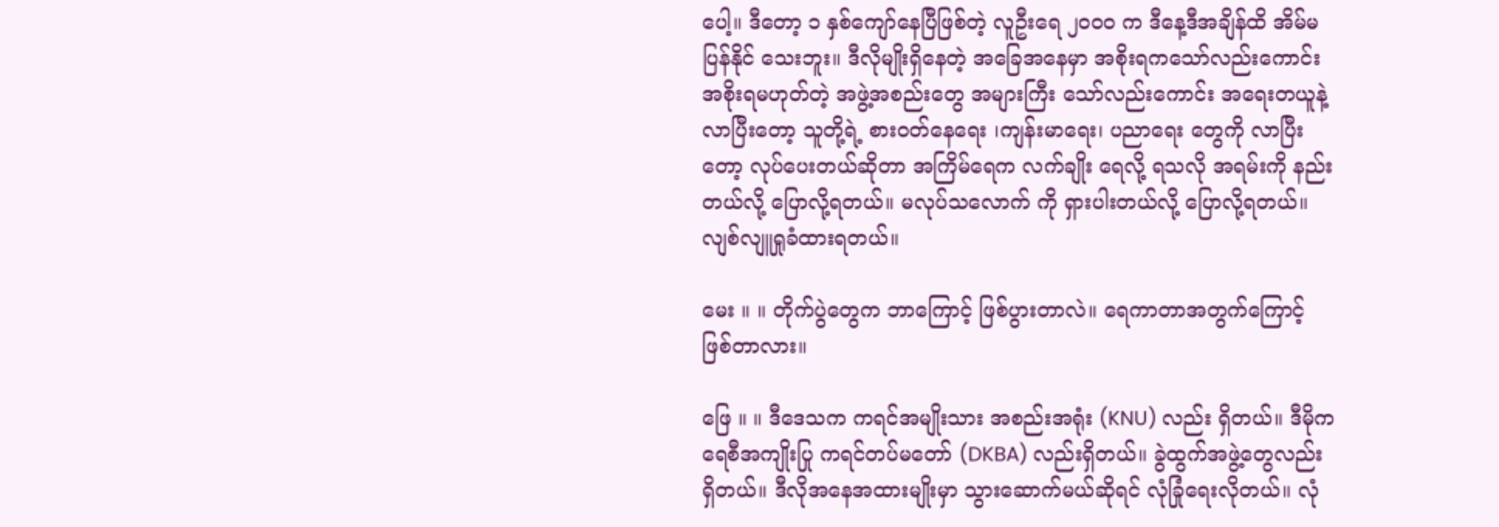ပေါ့။ ဒီတော့ ၁ နှစ်ကျော်နေပြီဖြစ်တဲ့ လူဦးရေ ၂၀၀၀ က ဒီနေ့ဒီအချိန်ထိ အိမ်မပြန်နိုင် သေးဘူး။ ဒီလိုမျိုးရှိနေတဲ့ အခြေအနေမှာ အစိုးရကသော်လည်းကောင်း အစိုးရမဟုတ်တဲ့ အဖွဲ့အစည်းတွေ အများကြီး သော်လည်းကောင်း အရေးတယူနဲ့ လာပြီးတော့ သူတို့ရဲ့ စားဝတ်နေရေး ၊ကျန်းမာရေး၊ ပညာရေး တွေကို လာပြီးတော့ လုပ်ပေးတယ်ဆိုတာ အကြိမ်ရေက လက်ချိုး ရေလို့ ရသလို အရမ်းကို နည်းတယ်လို့ ပြောလို့ရတယ်။ မလုပ်သလောက် ကို ရှားပါးတယ်လို့ ပြောလို့ရတယ်။ လျစ်လျူရှုခံထားရတယ်။

မေး ။ ။ တိုက်ပွဲတွေက ဘာကြောင့် ဖြစ်ပွားတာလဲ။ ရေကာတာအတွက်ကြောင့် ဖြစ်တာလား။

ဖြေ ။ ။ ဒီဒေသက ကရင်အမျိုးသား အစည်းအရုံး (KNU) လည်း ရှိတယ်။ ဒီမိုကရေစီအကျိုးပြု ကရင်တပ်မတော် (DKBA) လည်းရှိတယ်။ ခွဲထွက်အဖွဲ့တွေလည်း ရှိတယ်။ ဒီလိုအနေအထားမျိုးမှာ သွားဆောက်မယ်ဆိုရင် လုံခြုံရေးလိုတယ်။ လုံ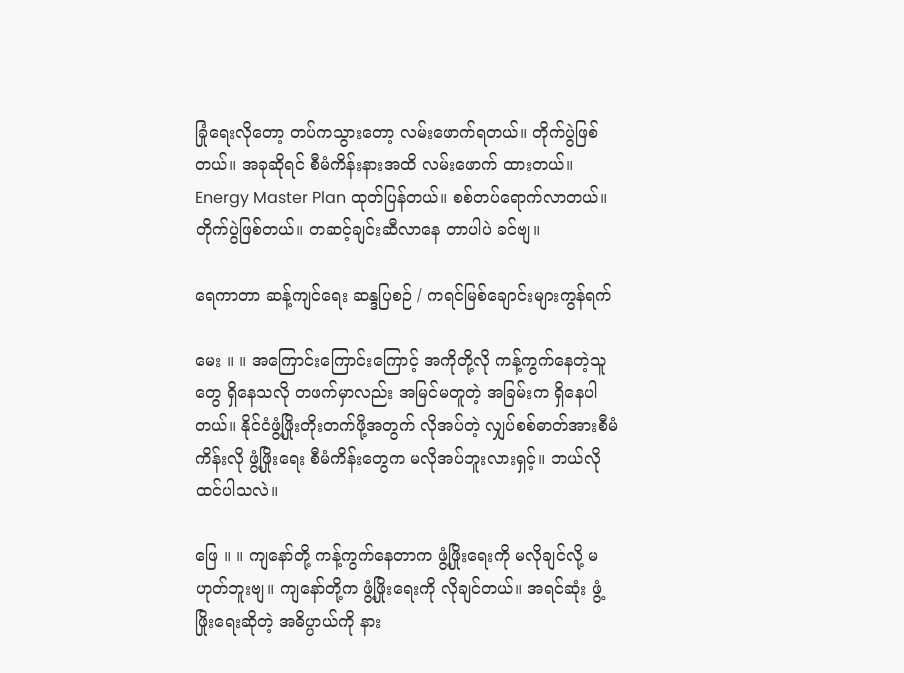ခြုံရေးလိုတော့ တပ်ကသွားတော့ လမ်းဖောက်ရတယ်။ တိုက်ပွဲဖြစ်တယ်။ အခုဆိုရင် စီမံကိန်းနားအထိ လမ်းဖောက် ထားတယ်။ Energy Master Plan ထုတ်ပြန်တယ်။ စစ်တပ်ရောက်လာတယ်။ တိုက်ပွဲဖြစ်တယ်။ တဆင့်ချင်းဆီလာနေ တာပါပဲ ခင်ဗျ။

ရေကာတာ ဆန့်ကျင်ရေး ဆန္ဒပြစဉ် / ကရင်မြစ်ချောင်းများကွန်ရက်

မေး ။ ။ အကြောင်းကြောင်းကြောင့် အကိုတို့လို ကန့်ကွက်နေတဲ့သူတွေ ရှိနေသလို တဖက်မှာလည်း အမြင်မတူတဲ့ အခြမ်းက ရှိနေပါတယ်။ နိုင်ငံဖွံ့ဖြိုးတိုးတက်ဖို့အတွက် လိုအပ်တဲ့ လျှပ်စစ်ဓာတ်အားစီမံကိန်းလို ဖွံ့ဖြိုးရေး စီမံကိန်းတွေက မလိုအပ်ဘူးလားရှင့်။ ဘယ်လိုထင်ပါသလဲ။

ဖြေ ။ ။ ကျနော်တို့ ကန့်ကွက်နေတာက ဖွံ့ဖြိုးရေးကို မလိုချင်လို့ မဟုတ်ဘူးဗျ။ ကျနော်တို့က ဖွံ့ဖြိုးရေးကို လိုချင်တယ်။ အရင်ဆုံး ဖွံ့ဖြိုးရေးဆိုတဲ့ အဓိပ္ပာယ်ကို နား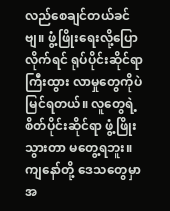လည်စေချင်တယ်ခင်ဗျ။ ဖွံ့ဖြိုးရေးလို့ပြောလိုက်ရင် ရုပ်ပိုင်းဆိုင်ရာ ကြီးထွား လာမှုတွေကိုပဲ မြင်ရတယ်။ လူတွေရဲ့ စိတ်ပိုင်းဆိုင်ရာ ဖွံ့ဖြိုးသွားတာ မတွေ့ရဘူး။ ကျနော်တို့ ဒေသတွေမှာ အ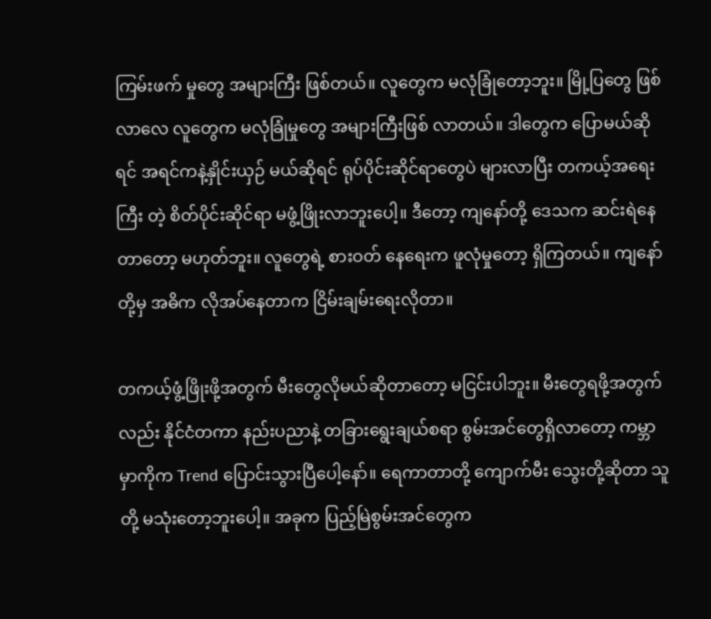ကြမ်းဖက် မှုတွေ အများကြီး ဖြစ်တယ်။ လူတွေက မလုံခြုံတော့ဘူး။ မြို့ပြတွေ ဖြစ်လာလေ လူတွေက မလုံခြုံမှုတွေ အများကြီးဖြစ် လာတယ်။ ဒါတွေက ပြောမယ်ဆိုရင် အရင်ကနဲ့နှိုင်းယှဉ် မယ်ဆိုရင် ရုပ်ပိုင်းဆိုင်ရာတွေပဲ များလာပြီး တကယ့်အရေးကြီး တဲ့ စိတ်ပိုင်းဆိုင်ရာ မဖွံ့ဖြိုးလာဘူးပေါ့။ ဒီတော့ ကျနော်တို့ ဒေသက ဆင်းရဲနေတာတော့ မဟုတ်ဘူး။ လူတွေရဲ့ စားဝတ် နေရေးက ဖူလုံမှုတော့ ရှိကြတယ်။ ကျနော်တို့မှ အဓိက လိုအပ်နေတာက ငြိမ်းချမ်းရေးလိုတာ။

တကယ့်ဖွံ့ဖြိုးဖို့အတွက် မီးတွေလိုမယ်ဆိုတာတော့ မငြင်းပါဘူး။ မီးတွေရဖို့အတွက်လည်း နိုင်ငံတကာ နည်းပညာနဲ့ တခြားရွေးချယ်စရာ စွမ်းအင်တွေရှိလာတော့ ကမ္ဘာမှာကိုက Trend ပြောင်းသွားပြီပေါ့နော်။ ရေကာတာတို့ ကျောက်မီး သွေးတို့ဆိုတာ သူတို့ မသုံးတော့ဘူးပေါ့။ အခုက ပြည့်မြဲစွမ်းအင်တွေက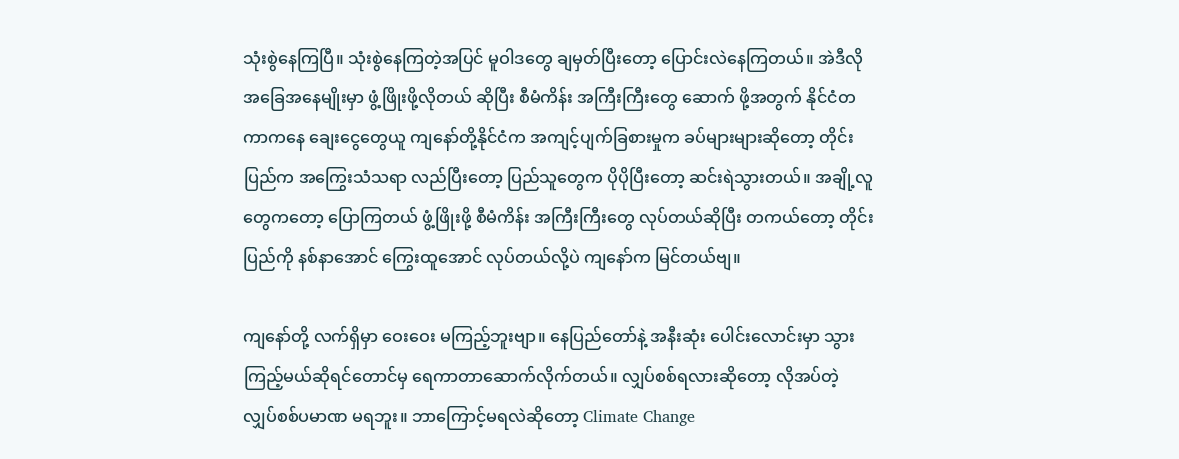သုံးစွဲနေကြပြီ။ သုံးစွဲနေကြတဲ့အပြင် မူဝါဒတွေ ချမှတ်ပြီးတော့ ပြောင်းလဲနေကြတယ်။ အဲဒီလို အခြေအနေမျိုးမှာ ဖွံ့ဖြိုးဖို့လိုတယ် ဆိုပြီး စီမံကိန်း အကြီးကြီးတွေ ဆောက် ဖို့အတွက် နိုင်ငံတကာကနေ ချေးငွေတွေယူ ကျနော်တို့နိုင်ငံက အကျင့်ပျက်ခြစားမှုက ခပ်များများဆိုတော့ တိုင်းပြည်က အကြွေးသံသရာ လည်ပြီးတော့ ပြည်သူတွေက ပိုပိုပြီးတော့ ဆင်းရဲသွားတယ်။ အချို့လူတွေကတော့ ပြောကြတယ် ဖွံ့ဖြိုးဖို့ စီမံကိန်း အကြီးကြီးတွေ လုပ်တယ်ဆိုပြီး တကယ်တော့ တိုင်းပြည်ကို နစ်နာအောင် ကြွေးထူအောင် လုပ်တယ်လို့ပဲ ကျနော်က မြင်တယ်ဗျ။

ကျနော်တို့ လက်ရှိမှာ ဝေးဝေး မကြည့်ဘူးဗျာ။ နေပြည်တော်နဲ့ အနီးဆုံး ပေါင်းလောင်းမှာ သွားကြည့်မယ်ဆိုရင်တောင်မှ ရေကာတာဆောက်လိုက်တယ်။ လျှပ်စစ်ရလားဆိုတော့ လိုအပ်တဲ့ လျှပ်စစ်ပမာဏ မရဘူး။ ဘာကြောင့်မရလဲဆိုတော့ Climate Change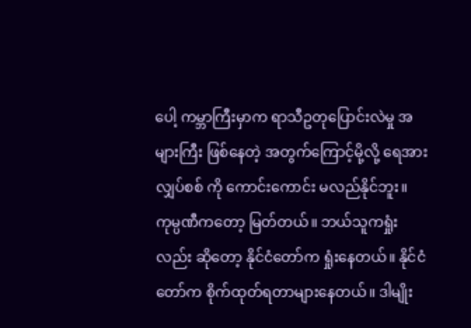ပေါ့ ကမ္ဘာကြီးမှာက ရာသီဥတုပြောင်းလဲမှု အများကြီး ဖြစ်နေတဲ့ အတွက်ကြောင့်မို့လို့ ရေအားလျှပ်စစ် ကို ကောင်းကောင်း မလည်နိုင်ဘူး။ ကုမ္ပဏီကတော့ မြတ်တယ်။ ဘယ်သူကရှုံးလည်း ဆိုတော့ နိုင်ငံတော်က ရှုံးနေတယ်။ နိုင်ငံတော်က စိုက်ထုတ်ရတာများနေတယ်။ ဒါမျိုး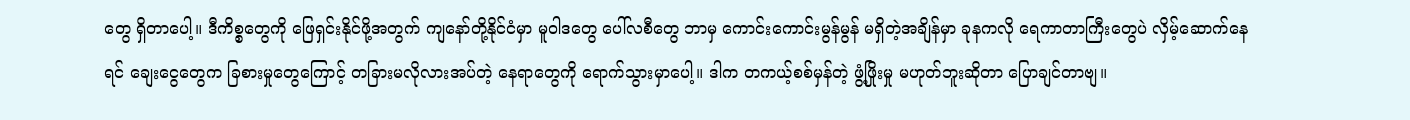တွေ ရှိတာပေါ့။ ဒီကိစ္စတွေကို ဖြေရှင်းနိုင်ဖို့အတွက် ကျနော်တို့နိုင်ငံမှာ မူဝါဒတွေ ပေါ်လစီတွေ ဘာမှ ကောင်းကောင်းမွန်မွန် မရှိတဲ့အချိန်မှာ ခုနကလို ရေကာတာကြီးတွေပဲ လှိမ့်ဆောက်နေရင် ချေးငွေတွေက ခြစားမှုတွေကြောင့် တခြားမလိုလားအပ်တဲ့ နေရာတွေကို ရောက်သွားမှာပေါ့။ ဒါက တကယ့်စစ်မှန်တဲ့ ဖွံ့ဖြိုးမှု မဟုတ်ဘူးဆိုတာ ပြောချင်တာဗျ။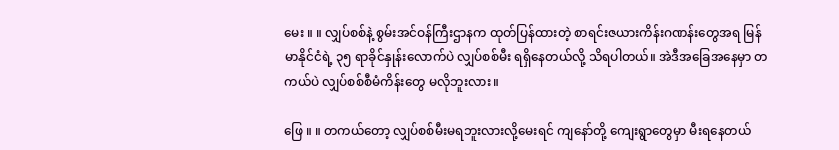မေး ။ ။ လျှပ်စစ်နဲ့ စွမ်းအင်ဝန်ကြီးဌာနက ထုတ်ပြန်ထားတဲ့ စာရင်းဇယားကိန်းဂဏန်းတွေအရ မြန်မာနိုင်ငံရဲ့ ၃၅ ရာခိုင်နှုန်းလောက်ပဲ လျှပ်စစ်မီး ရရှိနေတယ်လို့ သိရပါတယ်။ အဲဒီအခြေအနေမှာ တကယ်ပဲ လျှပ်စစ်စီမံကိန်းတွေ မလိုဘူးလား။

ဖြေ ။ ။ တကယ်တော့ လျှပ်စစ်မီးမရဘူးလားလို့မေးရင် ကျနော်တို့ ကျေးရွာတွေမှာ မီးရနေတယ်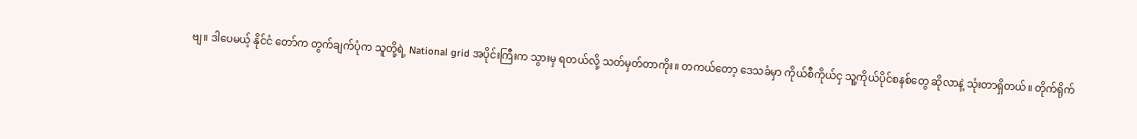ဗျ။ ဒါပေမယ့် နိုင်ငံ တော်က တွက်ချက်ပုံက သူတို့ရဲ့ National grid အပိုင်းကြီးက သွားမှ ရတယ်လို့ သတ်မှတ်တာကိုး။ တကယ်တော့ ဒေသခံမှာ ကိုယ်စီကိုယ်ငှ သူ့ကိုယ်ပိုင်စနစ်တွေ ဆိုလာနဲ့ သုံးတာရှိတယ်။ တိုက်ရိုက်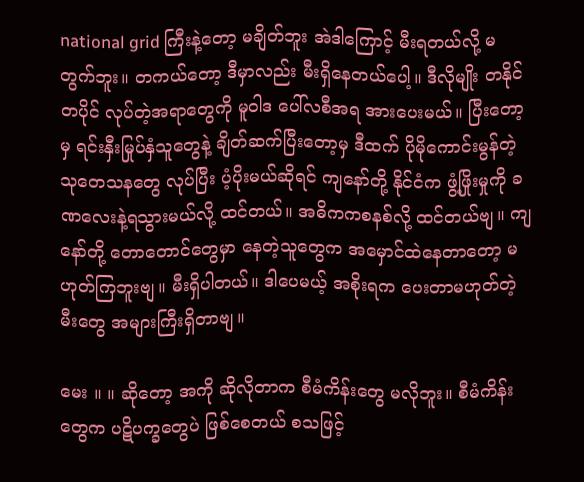national grid ကြီးနဲ့တော့ မချိတ်ဘူး အဲဒါကြောင့် မီးရတယ်လို့ မတွက်ဘူး။ တကယ်တော့ ဒီမှာလည်း မီးရှိနေတယ်ပေါ့။ ဒီလိုမျိုး တနိုင်တပိုင် လုပ်တဲ့အရာတွေကို မူဝါဒ ပေါ်လစီအရ အားပေးမယ်။ ပြီးတော့မှ ရင်းနှီးမြုပ်နှံသူတွေနဲ့ ချိတ်ဆက်ပြီးတော့မှ ဒီထက် ပိုမိုကောင်းမွန်တဲ့ သုတေသနတွေ လုပ်ပြီး ပံ့ပိုးမယ်ဆိုရင် ကျနော်တို့ နိုင်ငံက ဖွံ့ဖြိုးမှုကို ခဏလေးနဲ့ရသွားမယ်လို့ ထင်တယ်။ အဓိကကစနစ်လို့ ထင်တယ်ဗျ။ ကျနော်တို့ တောတောင်တွေမှာ နေတဲ့သူတွေက အမှောင်ထဲနေတာတော့ မဟုတ်ကြဘူးဗျ။ မီးရှိပါတယ်။ ဒါပေမယ့် အစိုးရက ပေးတာမဟုတ်တဲ့မီးတွေ အများကြီးရှိတာဗျ။

မေး ။ ။ ဆိုတော့ အကို ဆိုလိုတာက စီမံကိန်းတွေ မလိုဘူး။ စီမံကိန်းတွေက ပဋိပက္ခတွေပဲ ဖြစ်စေတယ် စသဖြင့်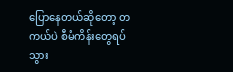ပြောနေတယ်ဆိုတော့ တကယ်ပဲ စီမံကိန်းတွေရပ်သွား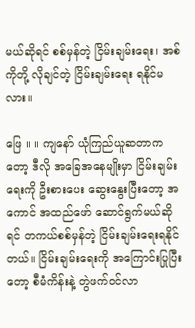မယ်ဆိုရင် စစ်မှန်တဲ့ ငြိမ်းချမ်းရေး၊ အစ်ကိုတို့ လိုချင်တဲ့ ငြိမ်းချမ်းရေး ရနိုင်မလား။

ဖြေ ။ ။ ကျနော် ယုံကြည်ယူဆတာကတော့ ဒီလို အခြေအနေမျိုးမှာ ငြိမ်းချမ်းရေးကို ဦးစားပေး ဆွေးနွေးပြီးတော့ အကောင် အထည်ဖော် ဆောင်ရွက်မယ်ဆိုရင် တကယ်စစ်မှန်တဲ့ ငြိမ်းချမ်းရေးရနိုင်တယ်။ ငြိမ်းချမ်းရေးကို အကြောင်းပြုပြီးတော့ စီမံကိန်းနဲ့ တွဲဖက်ဝင်လာ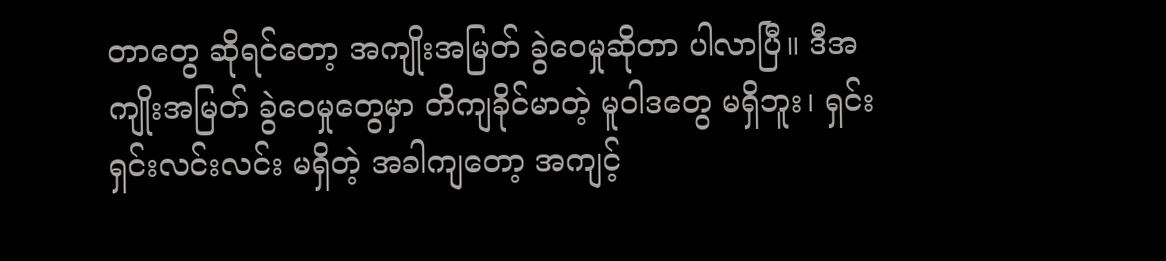တာတွေ ဆိုရင်တော့ အကျိုးအမြတ် ခွဲဝေမှုဆိုတာ ပါလာပြီ။ ဒီအကျိုးအမြတ် ခွဲဝေမှုတွေမှာ တိကျခိုင်မာတဲ့ မူဝါဒတွေ မရှိဘူး၊ ရှင်းရှင်းလင်းလင်း မရှိတဲ့ အခါကျတော့ အကျင့်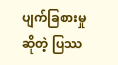ပျက်ခြစားမှု ဆိုတဲ့ ပြဿ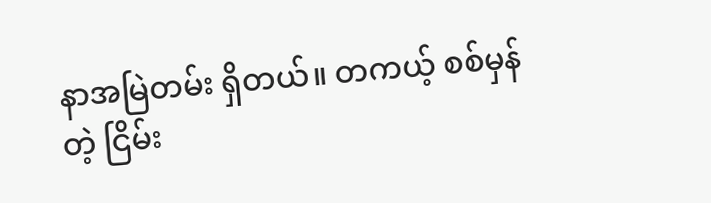နာအမြဲတမ်း ရှိတယ်။ တကယ့် စစ်မှန်တဲ့ ငြိမ်း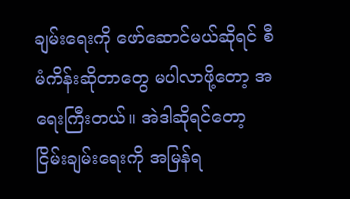ချမ်းရေးကို ဖော်ဆောင်မယ်ဆိုရင် စီမံကိန်းဆိုတာတွေ မပါလာဖို့တော့ အရေးကြီးတယ်။ အဲဒါဆိုရင်တော့ ငြိမ်းချမ်းရေးကို အမြန်ရ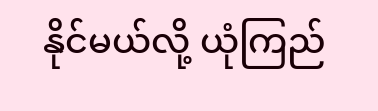နိုင်မယ်လို့ ယုံကြည်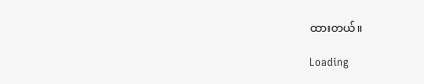ထားတယ်။

Loading